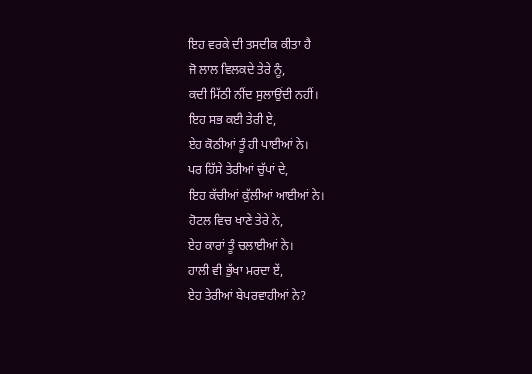ਇਹ ਵਰਕੇ ਦੀ ਤਸਦੀਕ ਕੀਤਾ ਹੈ
ਜੋ ਲਾਲ ਵਿਲਕਦੇ ਤੇਰੇ ਨੂੰ,
ਕਦੀ ਮਿੱਠੀ ਨੀਂਦ ਸੁਲਾਉਂਦੀ ਨਹੀਂ।
ਇਹ ਸਭ ਕਈ ਤੇਰੀ ਏ,
ਏਹ ਕੋਠੀਆਂ ਤੂੰ ਹੀ ਪਾਈਆਂ ਨੇ।
ਪਰ ਹਿੱਸੇ ਤੇਰੀਆਂ ਚੁੱਪਾਂ ਦੇ,
ਇਹ ਕੱਚੀਆਂ ਕੁੱਲੀਆਂ ਆਈਆਂ ਨੇ।
ਹੋਟਲ ਵਿਚ ਖਾਣੇ ਤੇਰੇ ਨੇ,
ਏਹ ਕਾਰਾਂ ਤੂੰ ਚਲਾਈਆਂ ਨੇ।
ਹਾਲੀ ਵੀ ਭੁੱਖਾ ਮਰਦਾ ਏਂ,
ਏਹ ਤੇਰੀਆਂ ਬੇਪਰਵਾਹੀਆਂ ਨੇ?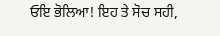ਓਇ ਭੋਲਿਆ! ਇਹ ਤੇ ਸੋਚ ਸਹੀ,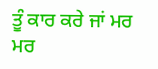ਤੂੰ ਕਾਰ ਕਰੇ ਜਾਂ ਮਰ ਮਰ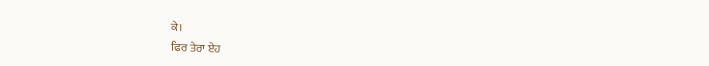ਕੇ।
ਫਿਰ ਤੇਰਾ ਏਹ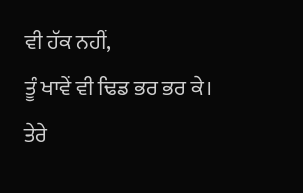ਵੀ ਹੱਕ ਨਹੀਂ,
ਤੂੰ ਖਾਵੇਂ ਵੀ ਢਿਡ ਭਰ ਭਰ ਕੇ।
ਤੇਰੇ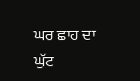ਘਰ ਛਾਹ ਦਾ ਘੁੱਟ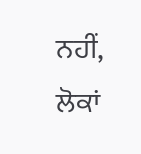ਨਹੀਂ,
ਲੋਕਾਂ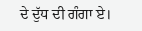ਦੇ ਦੁੱਧ ਦੀ ਗੰਗਾ ਏ।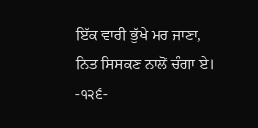ਇੱਕ ਵਾਰੀ ਭੁੱਖੇ ਮਰ ਜਾਣਾ,
ਨਿਤ ਸਿਸਕਣ ਨਾਲੋਂ ਚੰਗਾ ਏ।
-੧੨੬-